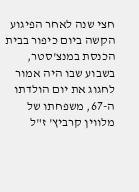חצי שנה לאחר הפיגוע הקשה ביום כיפור בבית הכנסת במנצ'סטר, בשבוע שבו היה אמור לחגוג את יום הולדתו ה-67, משפחתו של מלווין קרביץ' ז"ל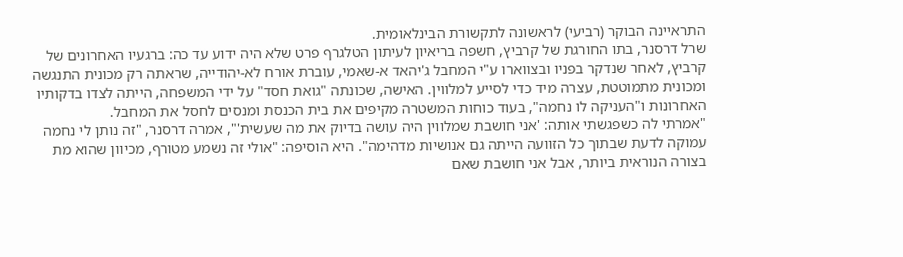התראיינה הבוקר (רביעי) לראשונה לתקשורת הבינלאומית.
שרל דרסנר, בתו החורגת של קרביץ, חשפה בריאיון לעיתון הטלגרף פרט שלא היה ידוע עד כה: ברגעיו האחרונים של קרביץ, לאחר שנדקר בפניו ובצווארו ע"י המחבל ג'יהאד א-שאמי, עוברת אורח לא-יהודייה, שראתה רק מכונית התנגשה ומכונית מתמוטטת, עצרה מיד כדי לסייע למלווין. האישה, שכונתה "גואת חסד" על ידי המשפחה, הייתה לצדו בדקותיו האחרונות ו"העניקה לו נחמה", בעוד כוחות המשטרה מקיפים את בית הכנסת ומנסים לחסל את המחבל.
"אמרתי לה כשפגשתי אותה: 'אני חושבת שמלווין היה עושה בדיוק את מה שעשית'", אמרה דרסנר, "זה נותן לי נחמה עמוקה לדעת שבתוך כל הזוועה הייתה גם אנושיות מדהימה". היא הוסיפה: "אולי זה נשמע מטורף, מכיוון שהוא מת בצורה הנוראית ביותר, אבל אני חושבת שאם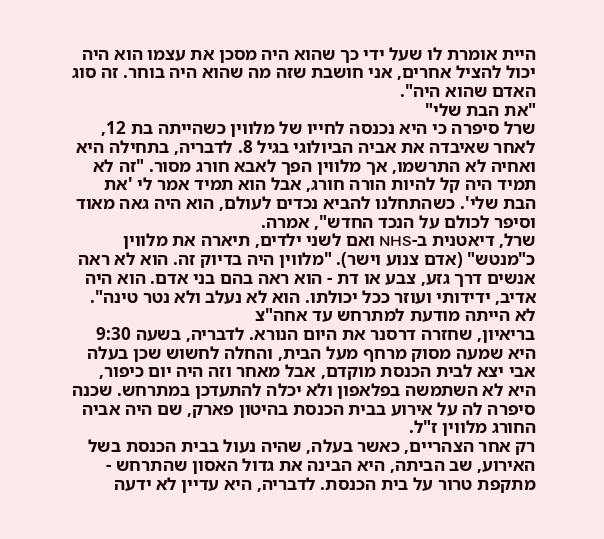היית אומרת לו שעל ידי כך שהוא היה מסכן את עצמו הוא היה יכול להציל אחרים, אני חושבת שזה מה שהוא היה בוחר. זה סוג האדם שהוא היה".
"את הבת שלי"
שרל סיפרה כי היא נכנסה לחייו של מלווין כשהייתה בת 12, לאחר שאיבדה את אביה הביולוגי בגיל 8. לדבריה, בתחילה היא ואחיה לא התרשמו, אך מלווין הפך לאבא חורג מסור. "זה לא תמיד היה קל להיות הורה חורג, אבל הוא תמיד אמר לי 'את הבת שלי'. כשהתחלנו להביא נכדים לעולם, הוא היה גאה מאוד וסיפר לכולם על הנכד החדש", אמרה.
שרל, דיאטנית ב-NHS ואם לשני ילדים, תיארה את מלווין כ"מנטש" (אדם צנוע וישר). "מלווין היה בדיוק זה. הוא לא ראה אנשים דרך גזע, צבע או דת - הוא ראה בהם בני אדם. הוא היה אדיב, ידידותי ועוזר ככל יכולתו. הוא לא נעלב ולא נטר טינה".
לא הייתה מודעת למתרחש עד אחה"צ
בריאיון, שחזרה דרסנר את היום הנורא. לדבריה, בשעה 9:30 היא שמעה מסוק מרחף מעל הבית, והחלה לחשוש שכן בעלה אבי יצא לבית הכנסת מוקדם, אבל מאחר וזה היה יום כיפור, היא לא השתמשה בפלאפון ולא יכלה להתעדכן במתרחש. שכנה סיפרה לה על אירוע בבית הכנסת בהיטון פארק, שם היה אביה החורג מלווין ז"ל.
רק אחר הצהריים, כאשר בעלה, שהיה נעול בבית הכנסת בשל האירוע, שב הביתה, היא הבינה את גדול האסון שהתרחש - מתקפת טרור על בית הכנסת. לדבריה, היא עדיין לא ידעה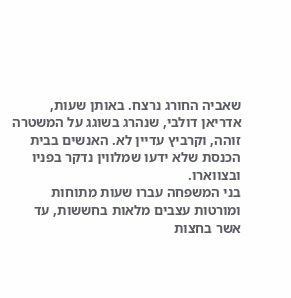שאביה החורג נרצח. באותן שעות, אדריאן דולבי, שנהרג בשוגג על המשטרה זוהה, וקרביץ עדיין לא. האנשים בבית הכנסת שלא ידעו שמלווין נדקר בפניו ובצווארו.
בני המשפחה עברו שעות מתוחות ומורטות עצבים מלאות בחששות, עד אשר בחצות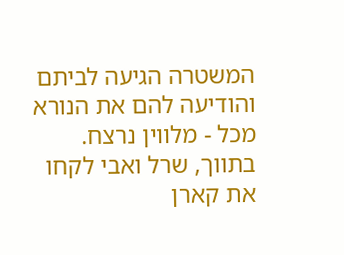המשטרה הגיעה לביתם והודיעה להם את הנורא מכל - מלווין נרצח. בתווך, שרל ואבי לקחו את קארן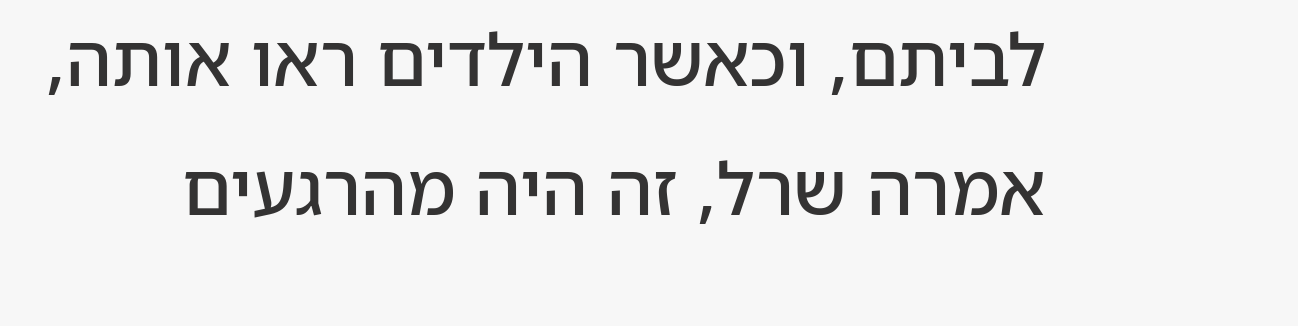לביתם, וכאשר הילדים ראו אותה, אמרה שרל, זה היה מהרגעים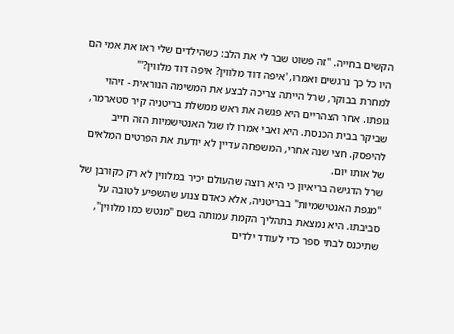הקשים בחייה. "זה פשוט שבר לי את הלב: כשהילדים שלי ראו את אמי הם היו כל כך נרגשים ואמרו, 'איפה דוד מלווין? איפה דוד מלווין?'"
למחרת בבוקר, שרל הייתה צריכה לבצע את המשימה הנוראית - זיהוי גופתו. אחר הצהריים היא פגשה את ראש ממשלת בריטניה קיר סטארמר, שביקר בבית הכנסת. היא ואבי אמרו לו שגל האנטישמיות הזה חייב להיפסק. חצי שנה אחרי, המשפחה עדיין לא יודעת את הפרטים המלאים של אותו יום.
שרל הדגישה בריאיון כי היא רוצה שהעולם יכיר במלווין לא רק כקורבן של "מגפת האנטישמיות" בבריטניה, אלא כאדם צנוע שהשפיע לטובה על סביבתו. היא נמצאת בתהליך הקמת עמותה בשם "מנטש כמו מלווין", שתיכנס לבתי ספר כדי לעודד ילדים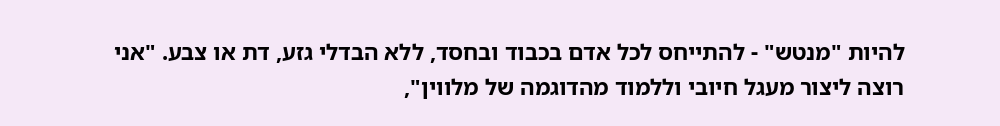להיות "מנטש" - להתייחס לכל אדם בכבוד ובחסד, ללא הבדלי גזע, דת או צבע. "אני רוצה ליצור מעגל חיובי וללמוד מהדוגמה של מלווין",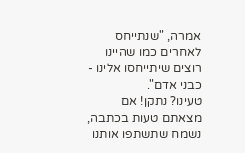אמרה, "שנתייחס לאחרים כמו שהיינו רוצים שיתייחסו אלינו - כבני אדם".
טעינו? נתקן! אם מצאתם טעות בכתבה, נשמח שתשתפו אותנו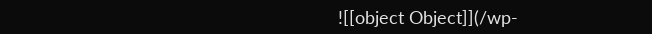![[object Object]](/wp-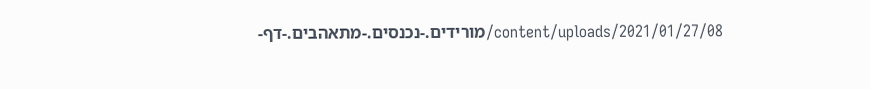content/uploads/2021/01/27/08/מורידים.-נכנסים.-מתאהבים.-דף-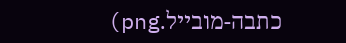כתבה-מובייל.png)